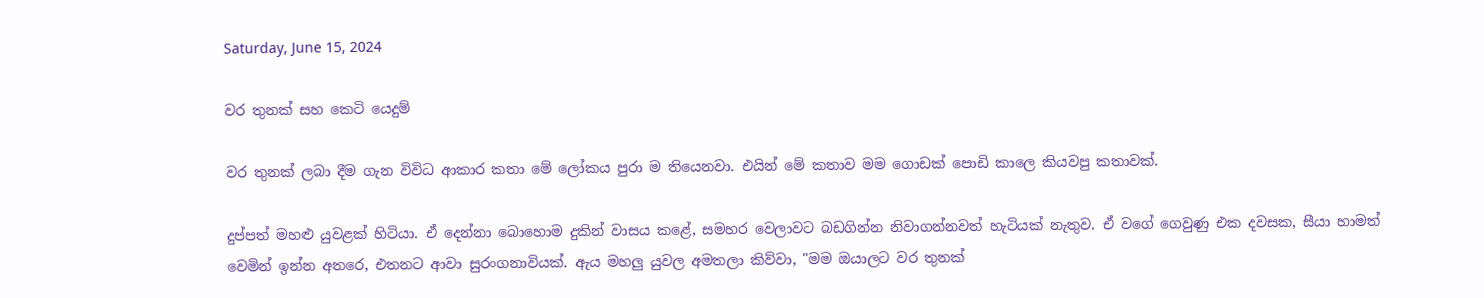Saturday, June 15, 2024

වර තුනක් සහ කෙටි යෙදුම්

වර තුනක් ලබා දීම ගැන විවිධ ආකාර කතා මේ ලෝකය පුරා ම තියෙනවා. එයින් මේ කතාව මම ගොඩක් පොඩි කාලෙ කියවපු කතාවක්.

දුප්පත් මහළු යුවළක් හිටියා. ඒ දෙන්නා බොහොම දුකින් වාසය කළේ, සමහර වෙලාවට බඩගින්න නිවාගන්නවත් හැටියක් නැතුව. ඒ වගේ ගෙවුණු එක දවසක, සීයා හාමත් වෙමින් ඉන්න අතරෙ, එතනට ආවා සුරංගනාවියක්. ඇය මහලු යුවල අමතලා කිව්වා, "මම ඔයාලට වර තුනක්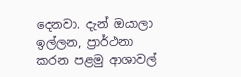දෙනවා. දැන් ඔයාලා ඉල්ලන, ප්‍රාර්ථනා කරන පළමු ආශාවල්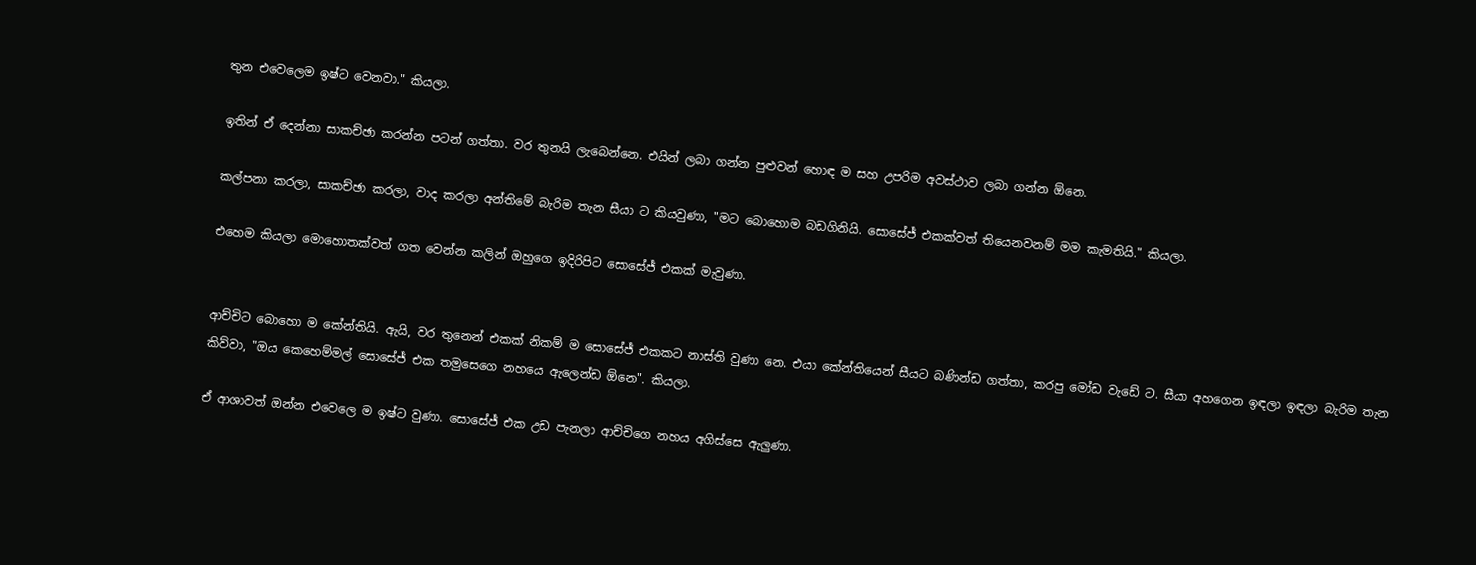තුන එවෙලෙම ඉෂ්ට වෙනවා." කියලා.

ඉතින් ඒ දෙන්නා සාකච්ඡා කරන්න පටන් ගත්තා. වර තුනයි ලැබෙන්නෙ. එයින් ලබා ගන්න පුළුවන් හොඳ ම සහ උපරිම අවස්ථාව ලබා ගන්න ඕනෙ.

කල්පනා කරලා, සාකච්ඡා කරලා, වාද කරලා අන්තිමේ බැරිම තැන සීයා ට කියවුණා, "මට බොහොම බඩගිනියි. සොසේජ් එකක්වත් තියෙනවනම් මම කැමතියි." කියලා.

එහෙම කියලා මොහොතක්වත් ගත වෙන්න කලින් ඔහුගෙ ඉදිරිපිට සොසේජ් එකක් මැවුණා.


ආච්චිට බොහො ම කේන්තියි. ඇයි, වර තුනෙන් එකක් නිකම් ම සොසේජ් එකකට නාස්ති වුණා නෙ. එයා කේන්තියෙන් සීයට බණින්ඩ ගත්තා, කරපු මෝඩ වැඩේ ට. සීයා අහගෙන ඉඳලා ඉඳලා බැරිම තැන කිව්වා, "ඔය කෙහෙම්මල් සොසේජ් එක තමුසෙගෙ නහයෙ ඇලෙන්ඩ ඕනෙ". කියලා.

ඒ ආශාවත් ඔන්න එවෙලෙ ම ඉෂ්ට වුණා. සොසේජ් එක උඩ පැනලා ආච්චිගෙ නහය අගිස්සෙ ඇලුණා.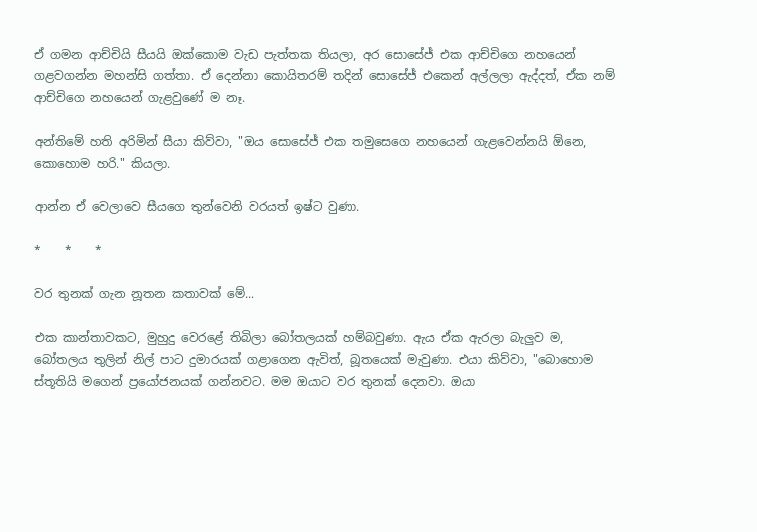ඒ ගමන ආච්චියි සීයයි ඔක්කොම වැඩ පැත්තක තියලා, අර සො‌සේජ් එක ආච්චිගෙ නහයෙන් ගළවගන්න මහන්සි ගත්තා. ඒ දෙන්නා කොයිතරම් තදින් සොසේජ් එකෙන් අල්ලලා ඇද්දත්, ඒක නම් ආච්චිගෙ නහයෙන් ගැළවුණේ ම නෑ.

අන්තිමේ හති අරිමින් සීය‌ා කිව්වා, "ඔය සොසේජ් එක තමුසෙගෙ නහයෙන් ගැළවෙන්නයි ඕනෙ, කොහොම හරි." කියලා.

ආන්න ඒ වෙලාවෙ සීයගෙ තුන්වෙනි වරයත් ඉෂ්ට වුණා.

*    *    *

වර තුනක් ගැන නූතන කතාවක් මේ...

එක කාන්තාවකට, මුහුදු වෙරළේ තිබිලා බෝතලයක් හම්බවුණා. ඇය ඒක ඇරලා බැලුව ම, බෝතලය තුලින් නිල් පාට දුමාරයක් ගළාගෙන ඇවිත්, බූතයෙක් මැවුණා. එයා කිව්වා, "බොහොම ස්තූතියි මගෙන් ප්‍රයෝජනයක් ගන්නවට. මම ඔයාට වර තුනක් දෙනවා. ඔයා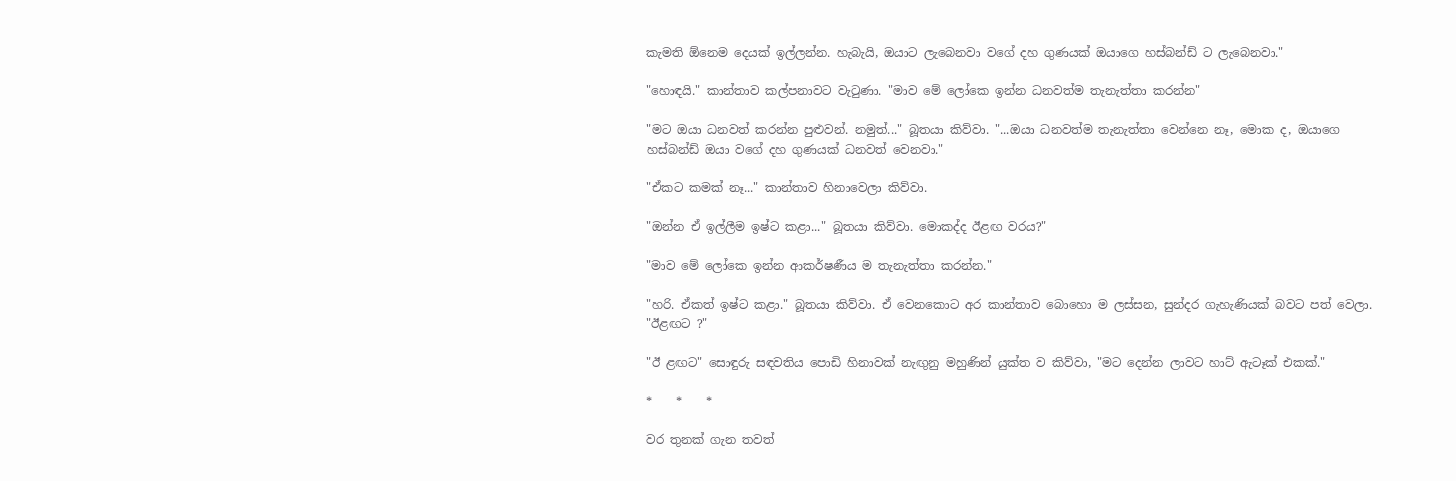කැමති ඕනෙම දෙයක් ඉල්ලන්න. හැබැයි, ඔයාට ලැබෙනවා වගේ දහ ගුණයක් ඔයාගෙ හස්බන්ඩ් ට ලැබෙනවා."

"හොඳයි." කාන්තාව කල්පනාවට වැටුණා. "මාව මේ ලෝකෙ ඉන්න ධනවත්ම තැනැත්තා කරන්න"

"මට ඔයා ධනවත් කරන්න පුළුවන්. නමුත්..." බූතයා කිව්වා. "...ඔයා ධනවත්ම තැනැත්තා වෙන්නෙ නෑ, මොක ද, ඔයාගෙ හස්බන්ඩ් ඔයා වගේ දහ ගුණයක් ධනවත් වෙනවා."

"ඒකට කමක් නෑ..." කාන්තාව හිනාවෙලා කිව්වා.

"ඔන්න ඒ ඉල්ලීම ඉෂ්ට කළා..." බූතයා කිව්වා. මොකද්ද ඊළඟ වරය?"

"මාව මේ ලෝකෙ ඉන්න ආකර්ෂණීය ම තැනැත්තා කරන්න."

"හරි. ඒකත් ඉෂ්ට කළා." බූතයා කිව්වා. ඒ වෙනකොට අර කාන්තාව බොහො ම ලස්සන, සුන්දර ගැහැණියක් බවට පත් වෙලා. "ඊළඟට ?"

"ඊ ළඟට" සොඳුරු සඳවතිය පොඩි හිනාවක් නැඟුනු මහුණින් යුක්ත ව කිව්වා, "මට දෙන්න ලාවට හාට් ඇටෑක් එකක්."

*    *    *

වර තුනක් ගැන තවත්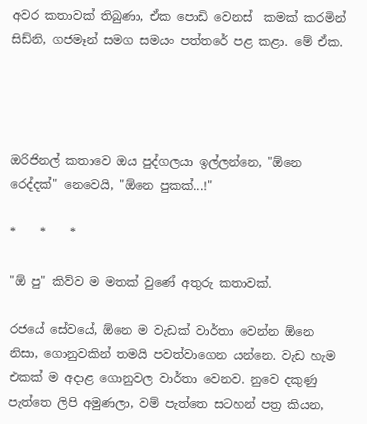අවර කතාවක් තිබුණා, ඒක පොඩි වෙනස්  කමක් කරමින් සිඩ්නි, ගජමෑන් සමග සමයං පත්තරේ පළ කළා. මේ ඒක.




ඔරිජිනල් කතාවෙ ඔය පුද්ගලයා ඉල්ලන්නෙ, "ඕනෙ රෙද්දක්" නෙවෙයි, "ඕනෙ පුකක්...!"

*    *    *

"ඕ පු" කිව්ව ම මතක් වුණේ අතුරු කතාවක්.

රජයේ සේවයේ, ඕනෙ ම වැඩක් වාර්තා වෙන්න ඕනෙ නිසා, ගොනුවකින් තමයි පවත්වාගෙන යන්නෙ. වැඩ හැම එකක් ම අදාළ ගොනුවල වාර්තා වෙනව. නුවෙ දකුණු පැත්තෙ ලිපි අමුණලා, වම් පැත්තෙ සටහන් පත්‍ර කියන,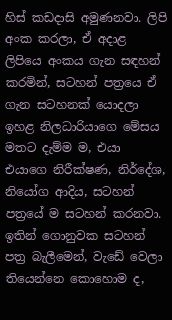හිස් කඩදාසි අමුණනවා. ලිපි අංක කරලා, ඒ අදාළ ලිපියෙ අංකය ගැන සඳහන් කරමින්, සටහන් පත්‍රයෙ ඒ ගැන සටහනක් යොදලා ඉහළ නිලධාරියාගෙ මේසය මතට දැම්ම ම, එයා එයාගෙ නිරීක්ෂණ, නිර්දේශ, නියෝග ආදිය, සටහන් පත්‍රයේ ම සටහන් කරනවා. ඉතින් ගොනුවක සටහන් පත්‍ර බැලීමෙන්, වැඩේ වෙලා තියෙන්නෙ කොහොම ද,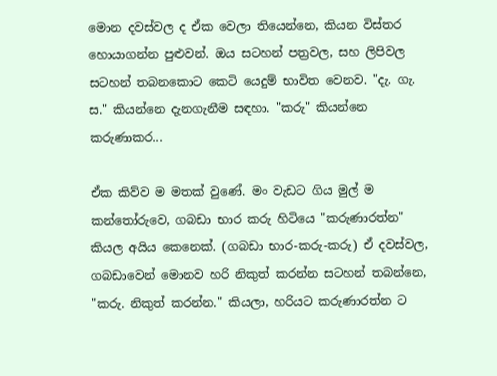මොන දවස්වල ද ඒක වෙලා තියෙන්නෙ, කියන විස්තර හොයාගන්න පුළුවන්. ඔය සටහන් පත්‍රවල, සහ ලිපිවල සටහන් තබනකොට කෙටි යෙදුම් භාවිත වෙනව. "දැ. ගැ. ස." කියන්නෙ දැනගැනීම සඳහා. "කරු" කියන්නෙ කරුණාකර...

ඒක කිව්ව ම මතක් වුණේ. මං වැඩට ගිය මුල් ම කන්තෝරුවෙ, ගබඩා භාර කරු හිටියෙ "කරුණාරත්න" කියල අයිය කෙනෙක්. (ගබඩා භාර-කරු-කරු) ඒ දවස්වල, ගබඩාවෙන් මොනව හරි නිකුත් කරන්න සටහන් තබන්නෙ, "කරු. නිකුත් කරන්න." කියලා, හරියට කරුණාරත්න ට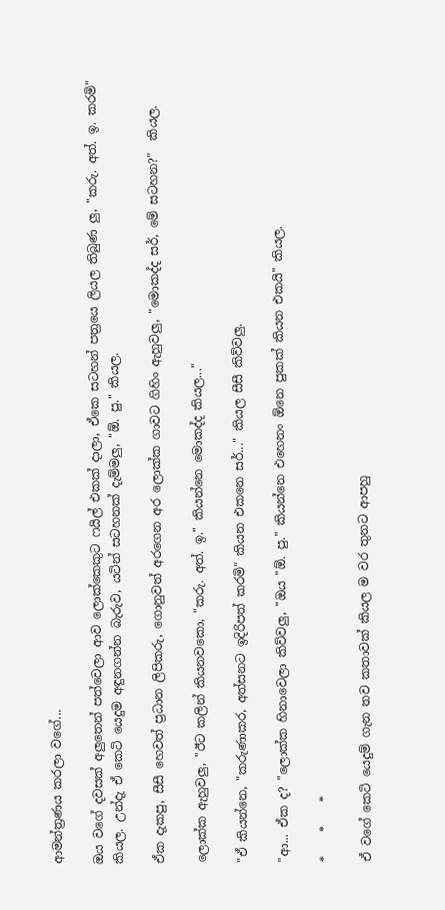ආමන්ත්‍රණය කරලා වගේ...

ඔය වගේ දවසක් අලුතෙන් පත්වෙලා ආව ලොක්කෙකුට ෆයිල් එකක් දාලා, ඒකෙ සටහන් පත්‍රයෙ ලියල තිබුණ ලු, "කරු. අත්. ඉ. කරමි" කියල. උන්දැ ඒ කෙටි යෙදුම අඳුනගන්න බැරුව, යටින් සටහනක් දැම්මලු, "ඕ. පු." කියල.

ඒක දැකපු, සීසී හෙවත් ප්‍රධාන ලිපිකරු, ගොනුවත් අරගෙන අර ලොක්ක ගාවට ගිහිං ඇහුවලු, "මොකද්ද සර්, මේ සටහන?"  කියල.

ලොක්ක ඇහුවලු, "ඊට කලින් කියනවකො, "කරු. අත්. ඉ." කියන්නෙ මොකද්ද කියල..."

"ඒ කියන්නෙ, "කරුණාකර, අත්සනට ඉදිරිපත් කරමි" කියන එකනෙ සර්..." කියල සීසී කිව්වලු.

"ආ... ඒක ද? "ලොක්ක හිනාවෙලා කිව්වලු, "ඔය "ඕ. පු." කියන්නෙ එහෙනං ඕනෙ පුකක් කියන එකයි" කියල.

*    *    *

ඒ වගේ කෙටි යෙදුම් ගැන තව කතාවක් කියල ම වර තුනට ආපහු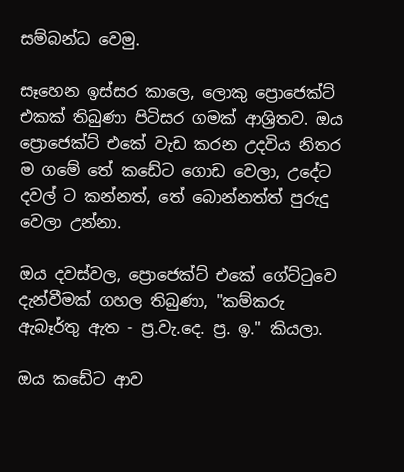සම්බන්ධ වෙමු.

සෑහෙන ඉස්සර කාලෙ, ලොකු ප්‍රොජෙක්ට් එකක් තිබුණා පිටිසර ගමක් ආශ්‍රිතව. ඔය ප්‍රොජෙක්ට් එකේ වැඩ කරන උදවිය නිතර ම ගමේ තේ කඩේට ගොඩ වෙලා, උදේට දවල් ට කන්නත්, තේ බොන්නත්ත් පුරුදු වෙලා උන්නා.

ඔය දවස්වල, ප්‍රොජෙක්ට් එකේ ගේට්ටුවෙ දැන්වීමක් ගහල තිබුණා, "කම්කරු ඇබෑර්තු ඇත - ප්‍ර.වැ.දෙ. ප්‍ර. ඉ." කියලා.

ඔය කඩේට ආව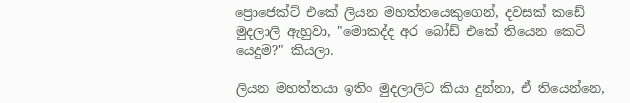ප්‍රොජෙක්ට් එකේ ලියන මහත්තයෙකුගෙන්, දවසක් කඩේ මුදලාලි ඇහුවා, "මොකද්ද අර බෝඩ් එකේ තියෙන කෙටි යෙදුම?" කියලා.

ලියන මහත්තයා ඉතිං මුදලාලිට කියා දුන්නා, ඒ තියෙන්නෙ,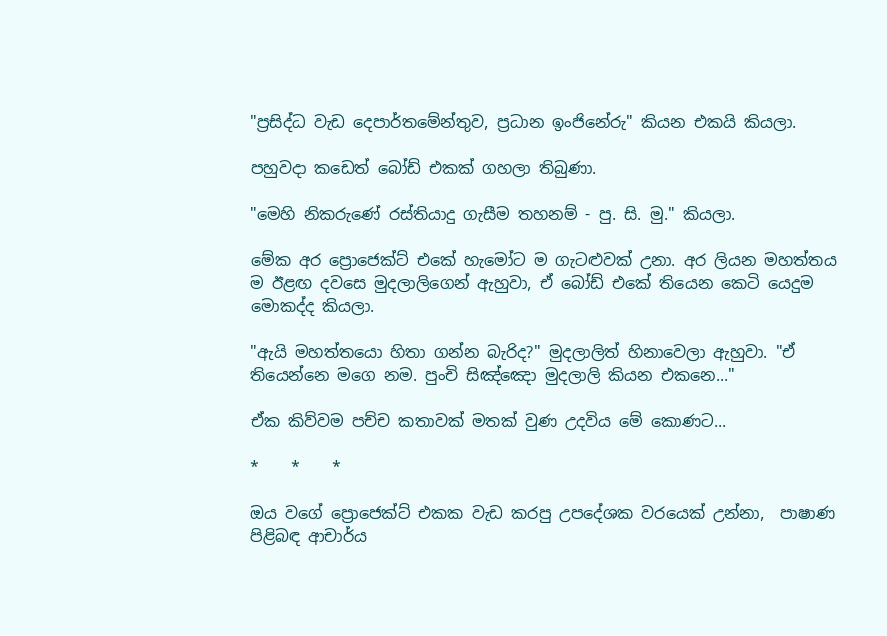"ප්‍රසිද්ධ වැඩ දෙපාර්තමේන්තුව, ප්‍රධාන ඉංජිනේරු" කියන එකයි කියලා.

පහුවදා කඩෙත් බෝඩ් එකක් ගහලා තිබුණා.

"මෙහි නිකරුණේ රස්තියාදු ගැසීම තහනම් - පු. සි. මු." කියලා.

මේක අර ප්‍රොජෙක්ට් එකේ හැමෝට ම ගැටළුවක් උනා. අර ලියන මහත්තය ම ඊළඟ දවසෙ මුදලාලිගෙන් ඇහුවා, ඒ බෝඩ් එකේ තියෙන කෙටි යෙදුම මොකද්ද කියලා.

"ඇයි මහත්තයො හිතා ගන්න බැරිද?" මුදලාලිත් හිනාවෙලා ඇහුවා. "ඒ තියෙන්නෙ මගෙ නම. පුංචි සිඤ්ඤො ‌මුදලාලි කියන එකනෙ..."

ඒක කිව්වම පච්ච කතාවක් මතක් වුණ උදවිය මේ කොණට...

*    *    *

ඔය වගේ ප්‍රොජෙක්ට් එකක වැඩ කරපු උපදේශක වරයෙක් උන්නා,  පාෂාණ පිළිබඳ ආචාර්ය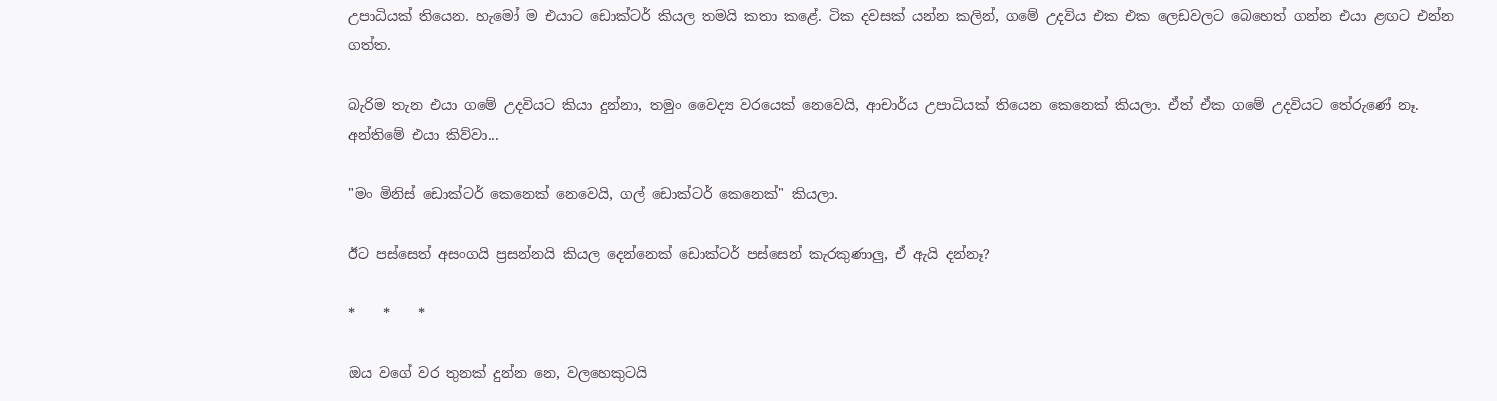උපාධියක් තියෙන. හැමෝ ම එයාට ඩොක්ටර් කියල තමයි කතා කළේ. ටික දවසක් යන්න කලින්, ගමේ උදවිය එක එක ලෙඩවලට බෙහෙත් ගන්න එයා ළඟට එන්න ගත්ත.

බැරිම තැන එයා ගමේ උදවියට කියා දුන්නා, තමුං ‌වෛද්‍ය වරයෙක් නෙවෙයි, ආචාර්ය උපාධියක් තියෙන කෙනෙක් කියලා. ඒත් ඒක ගමේ උදවියට තේරුණේ නෑ. අන්තිමේ එයා කිව්වා...

"මං මිනිස් ඩොක්ටර් කෙනෙක් නෙවෙයි, ගල් ඩොක්ටර් කෙනෙක්" කියලා.

ඊට පස්සෙත් අසංගයි ප්‍රසන්නයි කියල දෙන්නෙක් ඩොක්ටර් පස්සෙන් කැරකුණාලු, ඒ ඇයි දන්නෑ?

*    *    *

ඔය වගේ වර තුනක් දුන්න නෙ, වලහෙකුටයි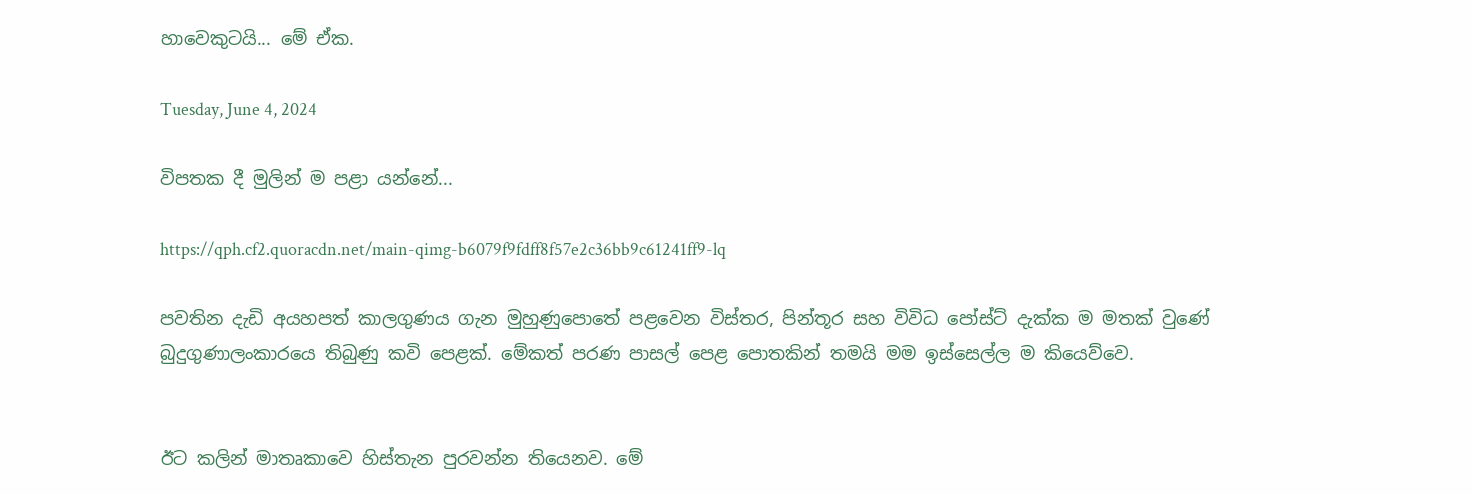හාවෙකුටයි... මේ ඒක.

Tuesday, June 4, 2024

විපතක දී මුලින් ම පළා යන්නේ...

https://qph.cf2.quoracdn.net/main-qimg-b6079f9fdff8f57e2c36bb9c61241ff9-lq

පවතින දැඩි අයහපත් කාලගුණය ගැන මුහුණුපොතේ පළවෙන විස්තර, පින්තූර සහ විවිධ පෝස්ට් දැක්ක ම මතක් වුණේ බුදුගුණාලංකාරයෙ තිබුණු කවි පෙළක්. මේකත් පරණ පාසල් පෙළ පොතකින් තමයි මම ඉස්සෙල්ල ම කියෙව්වෙ.


ඊට කලින් මාතෘකාවෙ හිස්තැන පුරවන්න තියෙනව. මේ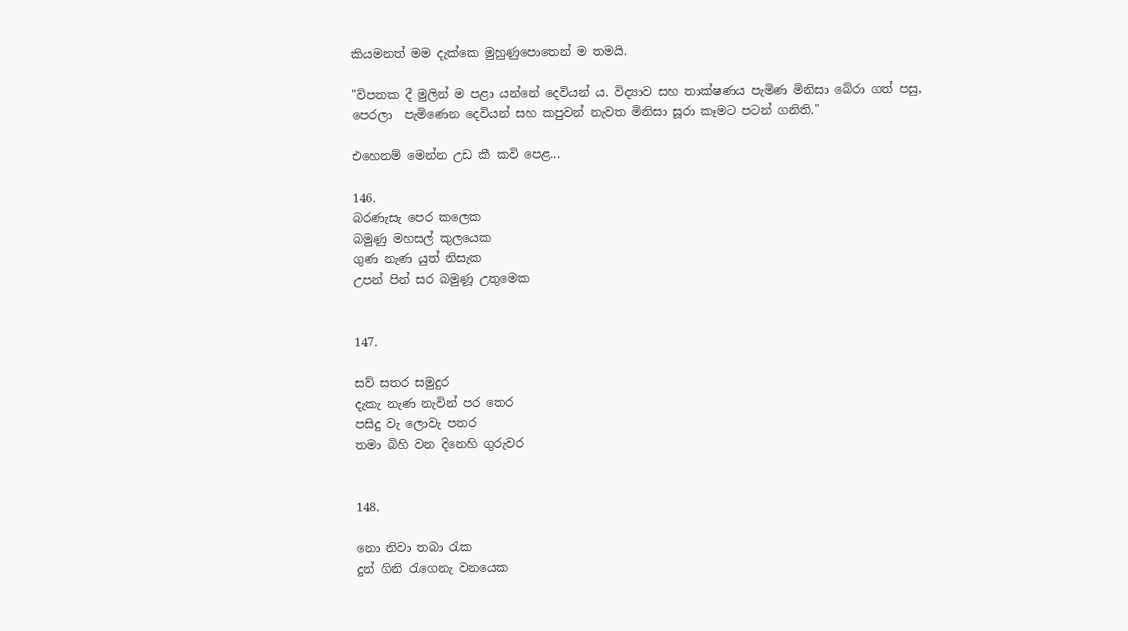කියමනත් මම දැක්කෙ මුහුණුපොතෙන් ම තමයි.

"විපතක දී මුලින් ම පළා යන්නේ දෙවියන් ය. විද්‍යාව සහ තාක්ෂණය පැමිණ මිනිසා බේරා ගත් පසු, පෙරලා ‌ පැමිණෙන දෙවියන් සහ කපුවන් නැවත මිනිසා සූරා කෑමට පටන් ගනිති."

එහෙනම් මෙන්න උඩ කී කවි පෙළ...

146.
බරණැසැ පෙර කලෙක
බමුණු මහසල් කුලයෙක
ගුණ නැණ යුත් නිසැක
උපන් පින් සර බමුණූ උතුමෙක


147.

සව් සතර සමුදුර
දැකැ නැණ නැවින් පර තෙර
පසිදු වැ ලොවැ පතර
තමා බිහි වන දිනෙහි ගුරුවර


148.

නො නිවා තබා රැක
දුන් ගිනි රැගෙනැ වනයෙක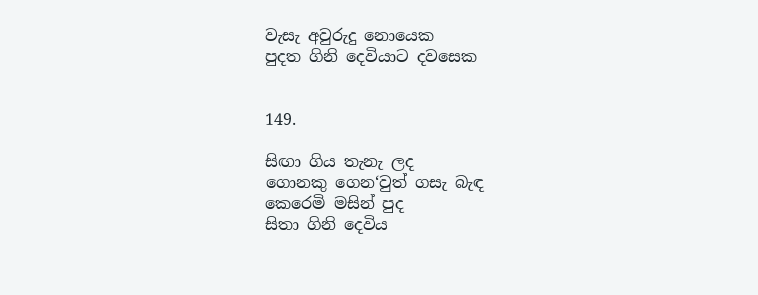වැසැ අවුරුදු නොයෙක
පුදත ගිනි දෙවියාට දවසෙක


149.

සිඟා ගිය තැනැ ලද
ගොනකු ගෙන‘වුත් ගසැ බැඳ
කෙරෙමි මසින් පුද
සිතා ගිනි දෙවිය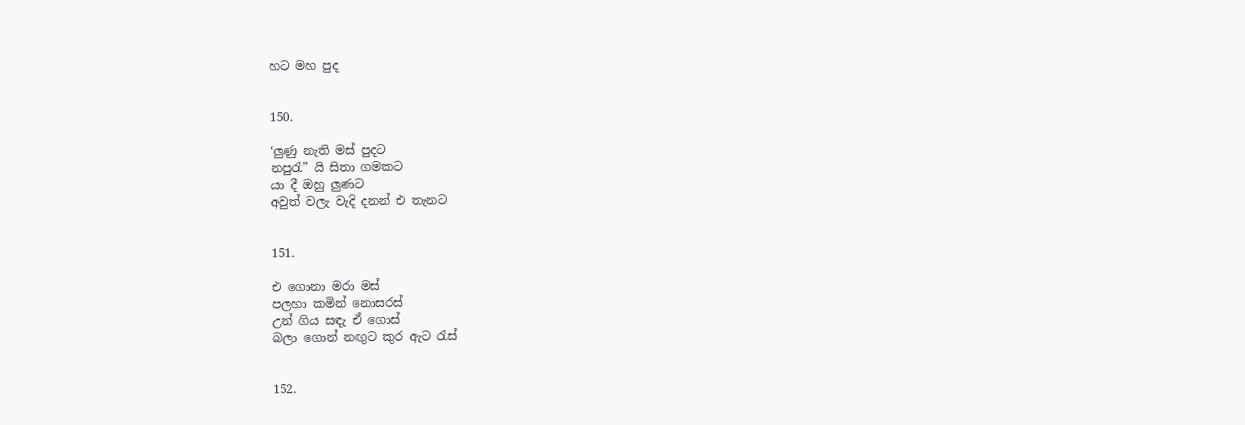හට මහ පුද


150.

‘ලුණු නැති මස් පුදට
නපුරැ” යි සිතා ගමකට
යා දී ඔහු ලුණට
අවුත් වලැ වැදි දනන් එ තැනට


151.

එ ගොන‍ා මරා මස්
පලහා කමින් නොසරස්
උන් ගිය සඳැ ඒ ගොස්
බලා ගොන් නඟුට කුර ඇට රැස්


152.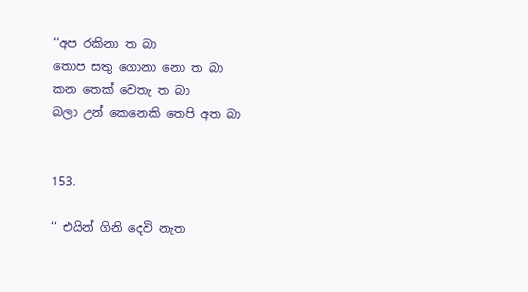‘‘අප රකිනා ත බා
තොප සතු ගොන‍ා නො ත බා
කන තෙක් වෙතැ ත බා
බලා උන් කෙනෙකි තෙපි අත බා


153.

‘‘ එයින් ගිනි දෙවි නැත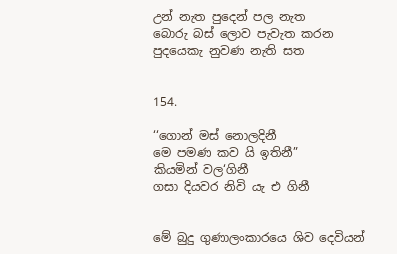උන් නැත පුදෙන් පල නැත
බොරු බස් ලොව පැවැත කරන
පුදයෙකැ නුවණ නැති සත


154.

‘‘ගොන් මස් නොලදිනී
මෙ පමණ කව යි ඉතිනී”
කියමින් වල‘ගිනී
ගසා දියවර නිවි යැ එ ගිනී


මේ බුදු ගුණාලංකාරයෙ ශිව දෙවියන්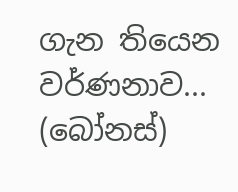ගැන තියෙන වර්ණනාව... (බෝනස්)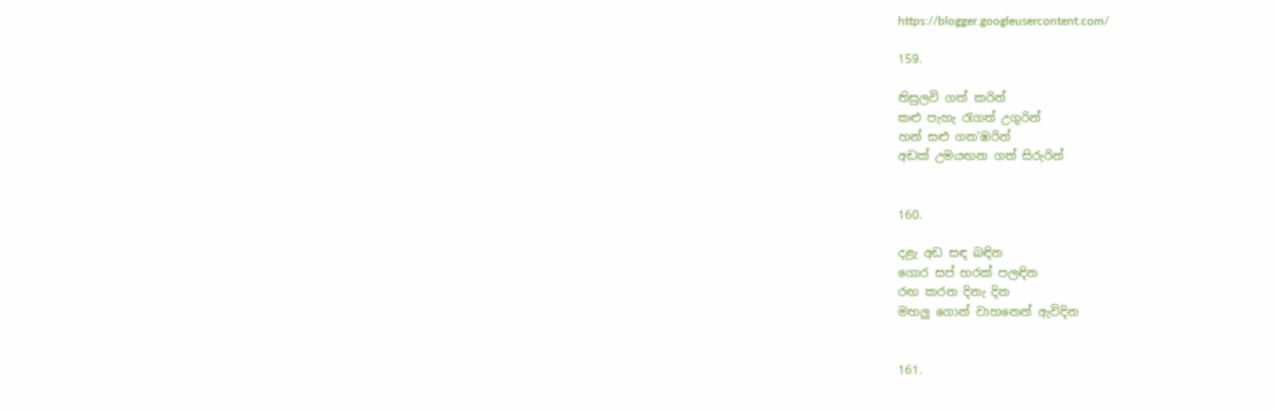https://blogger.googleusercontent.com/

159.

තිසුලවි ගත් කරින්
කළු පැහැ රැගත් උගුරින්
හන් සළු ගත‘ඹරින්
අඩක් උමයඟන ගත් සිරුරින්


160.

දළැ අඩ සඳ බඳින
ගොර සප් හරක් පලඳින
රඟ කරන දිනැ දින
මහලු ගොන් වාහනෙන් ඇවිදින


161.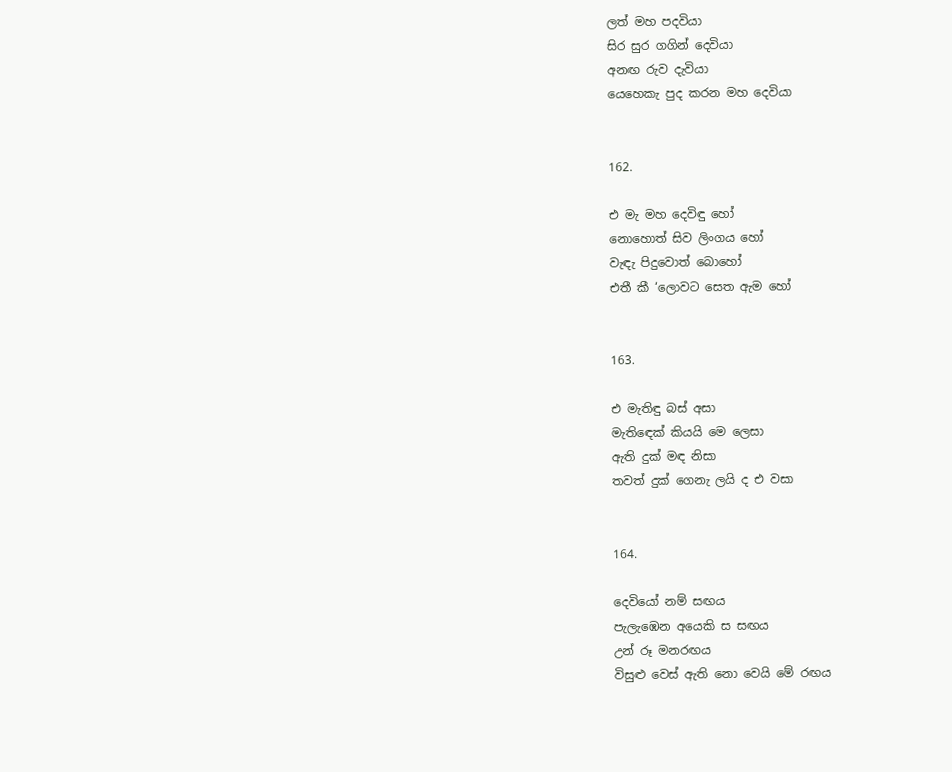ලත් මහ පදවියා
සිර සුර ගගින් දෙවියා
අනඟ රුව දැවියා
යෙහෙකැ පුද කරන මහ දෙවියා


162.

එ මැ මහ දෙවිඳු හෝ
නොහොත් සිව ලිංගය හෝ
වැඳැ පිදුවොත් බොහෝ
එතී කී ‘ලොවට සෙත ඇම හෝ


163.

එ මැතිඳු බස් අසා
මැති‍ඳෙක් කියයි මෙ ලෙසා
ඇති දුක් මඳ නිසා
තවත් දුක් ගෙනැ ලයි ද එ වසා


164.

දෙවියෝ නම් සඟය
පැලැඹෙන අයෙකි ස සඟය
උන් රූ මනරඟය
විසුළු වෙස් ඇති නො වෙයි මේ රඟය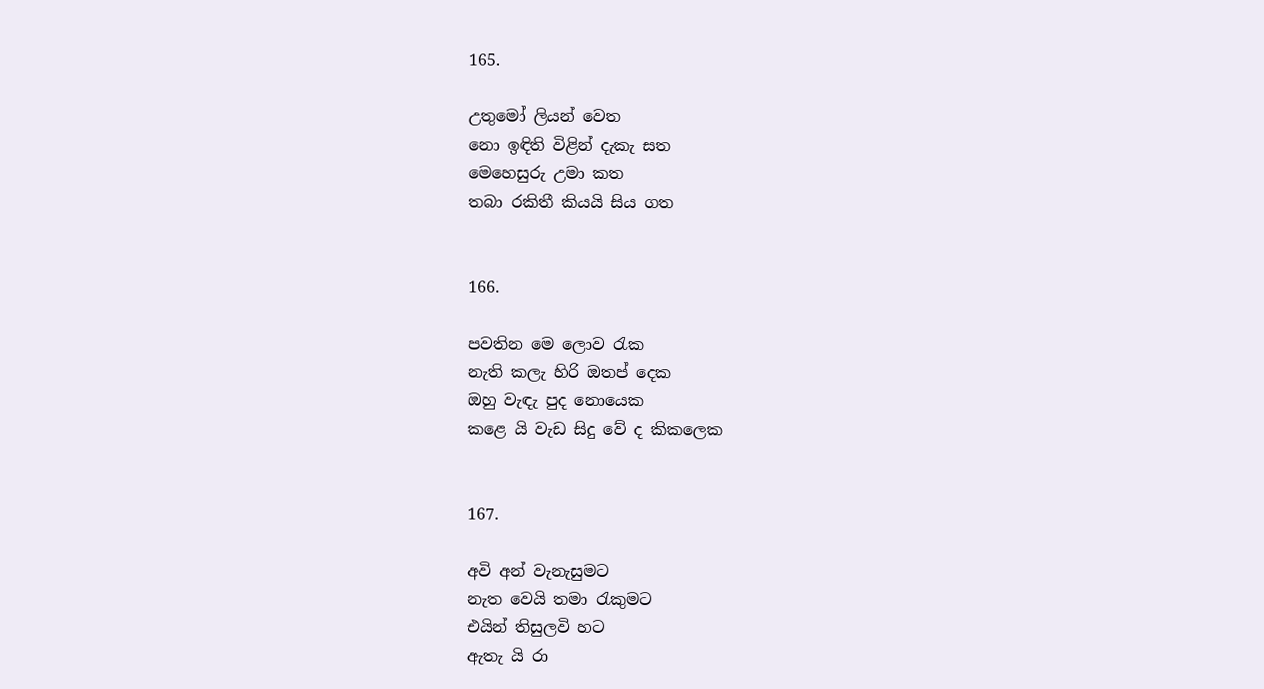165.

උතුමෝ ලියන් වෙත
නො ඉඳිති විළින් දැකැ සත
මෙහෙසුරු උමා කත
තබා රකිතී කියයි සිය ගත


166.

පවතින මෙ ලොව රැක
නැති කලැ හිරි ඔතප් දෙක
ඔහු වැඳැ පුද නොයෙක
කළෙ යි වැඩ සිදු වේ ද කිකලෙක


167.

අවි අන් වැනැසුමට
නැත වෙයි තමා රැකුමට
එයින් තිසුලවි හට
ඇතැ යි රා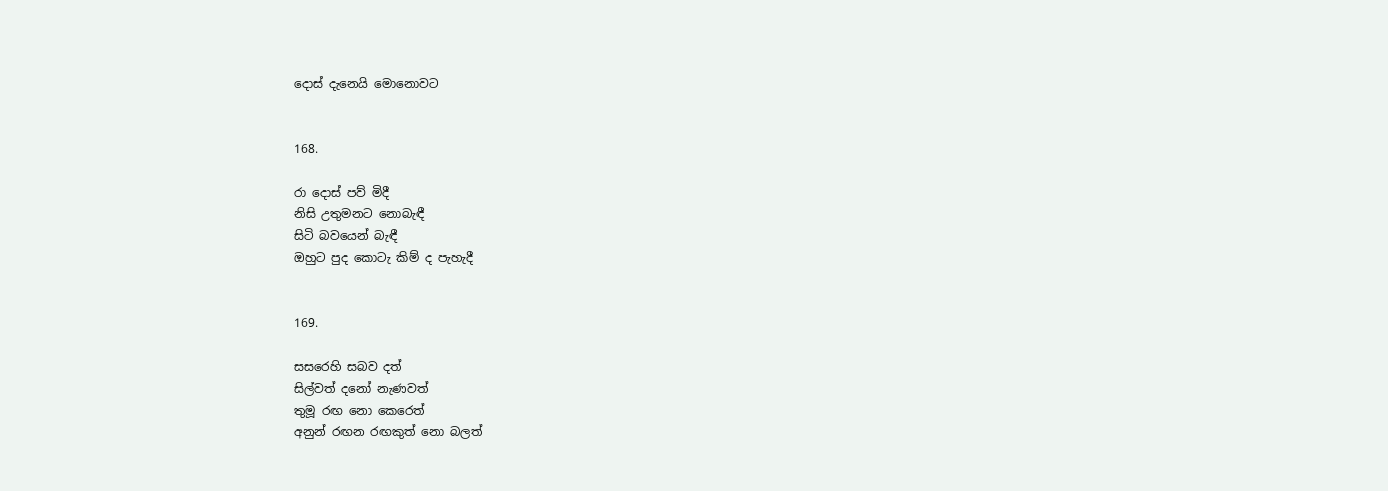දොස් දැනෙයි මොනොවට


168.

රා දොස් පව් මිදී
නිසි උතුමනට නොබැඳී
සිටි බවයෙන් බැඳී
ඔහුට පුද කොටැ කිම් ද පැහැදී


169.

සසරෙහි සබව දත්
සිල්වත් දනෝ නැණවත්
තුමූ රඟ නො කෙරෙත්
අනුන් රඟන රඟකුත් නො බලත්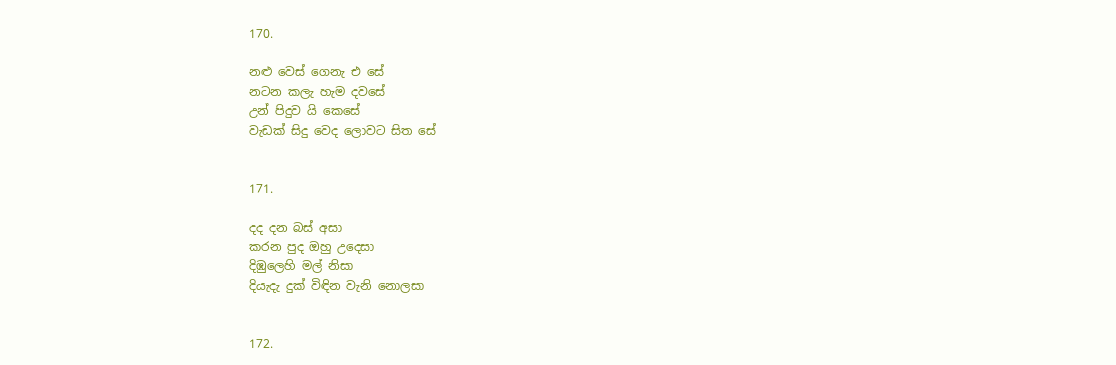170.

නළු වෙස් ගෙනැ එ සේ
නටන කලැ හැම දවසේ
උන් පිදුව යි කෙසේ
වැඩක් සිදු වෙද ලොවට සිත සේ


171.

දද දන බස් අසා
කරන පුද ඔහු උදෙසා
දිඹුලෙහි මල් නිසා
දියැදැ දුක් විඳින වැනි නොලසා


172.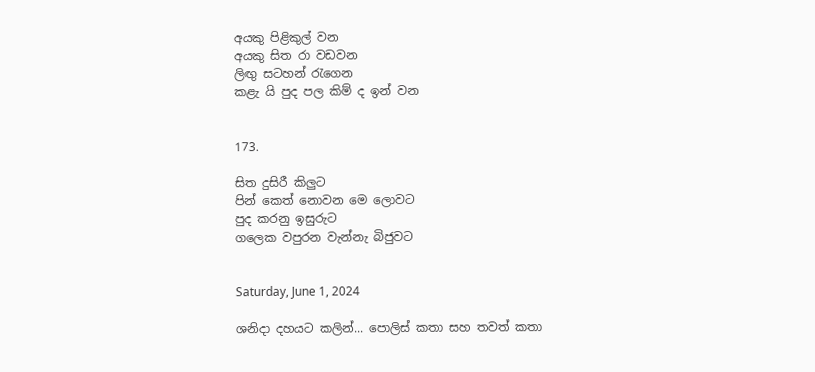අයකු පිළිකුල් වන
අයකු සිත රා වඩවන
ලිඟු සටහන් රැගෙන
කළැ යි පුද පල කිම් ද ඉන් වන


173.

සිත දුසිරී කිලුට
පින් කෙත් නොවන මෙ ලොවට
පුද කරනු ඉසුරුට
ගලෙක වපුරන වැන්නැ බිජුවට


Saturday, June 1, 2024

ශනිදා දහයට කලින්... පොලිස් කතා සහ තවත් කතා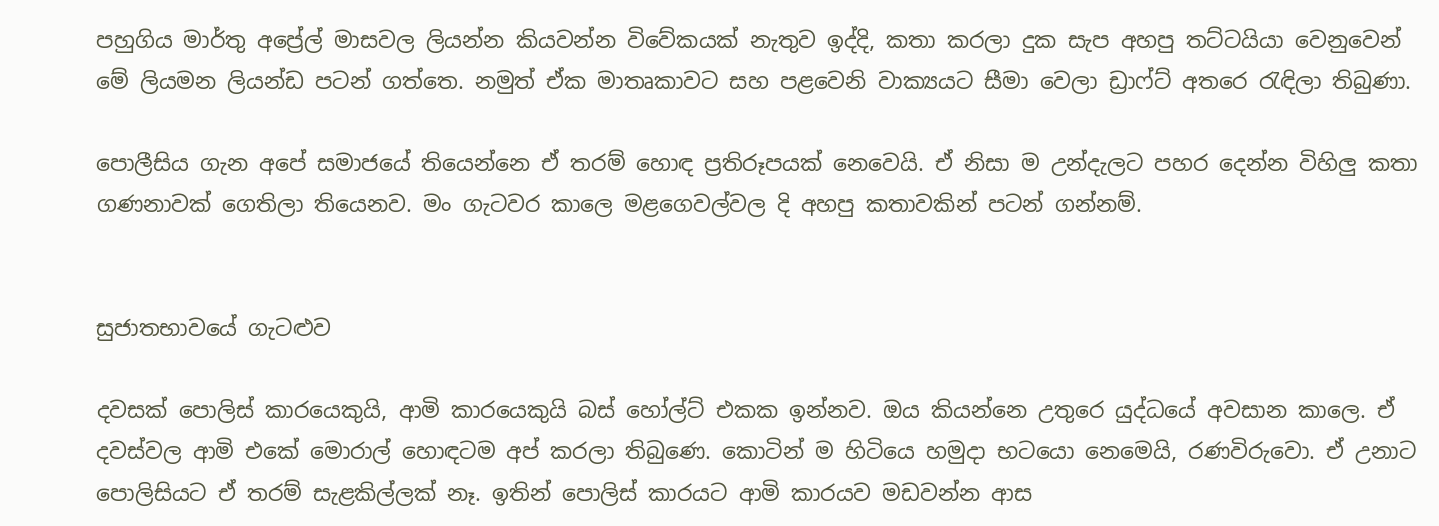පහුගිය මාර්තු අප්‍රේල් මාසවල ලියන්න කියවන්න විවේකයක් නැතුව ඉද්දි, කතා කරලා දුක සැප අහපු තට්ටයියා වෙනුවෙන් මේ ලියමන ලියන්ඩ පටන් ගත්තෙ. නමුත් ඒක මාතෘකාවට සහ පළවෙනි වාක්‍යයට සීමා වෙලා ඩ්‍රාෆ්ට් අතරෙ රැඳිලා තිබුණා.

පොලීසිය ගැන අපේ සමාජයේ තියෙන්නෙ ඒ තරම් හොඳ ප්‍රතිරූපයක් නෙවෙයි. ඒ නිසා ම උන්දැලට පහර දෙන්න විහිලු කතා ගණනාවක් ගෙතිලා තියෙනව. මං ගැටවර කාලෙ මළගෙවල්වල දි අහපු කතාවකින් පටන් ගන්නම්.


සුජාතභාවයේ ගැටළුව

දවසක් පොලිස් කාරයෙකුයි, ආමි කාරයෙකුයි බස් හෝල්ට් එකක ඉන්නව. ඔය කියන්නෙ උතුරෙ යුද්ධයේ අවසාන කාලෙ. ඒ දවස්වල ආමි එකේ මොරාල් හොඳටම අප් කරලා තිබුණෙ. කොටින් ම හිටියෙ හමුදා භටයො නෙමෙයි, රණවිරුවො. ඒ උනාට පොලිසියට ඒ තරම් සැළකිල්ලක් නෑ. ඉතින් පොලිස් කාරයට ආමි කාරයව මඩවන්න ආස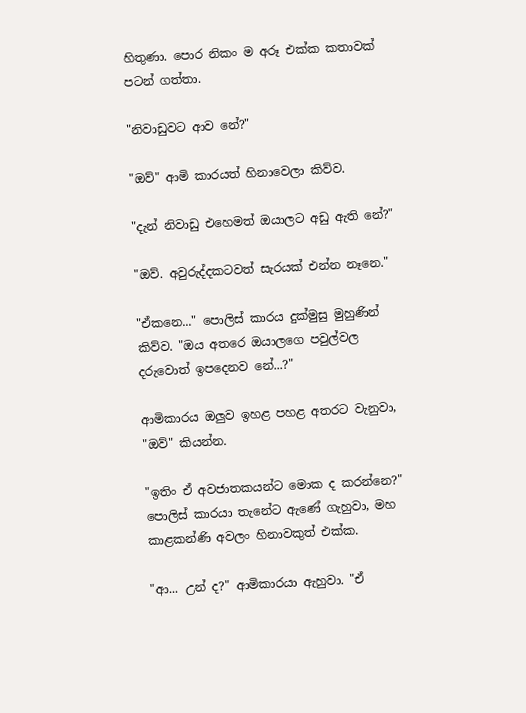හිතුණා. පොර නිකං ම අරූ එක්ක කතාවක් පටන් ගත්තා.

"නිවාඩුවට ආව නේ?"

"ඔව්" ආමි කාරයත් හිනාවෙලා කිව්ව.

"දැන් නිවාඩු එහෙමත් ඔයාලට අඩු ඇති නේ?"

"ඔව්. අවුරුද්දකටවත් සැරයක් එන්න නෑනෙ."

"ඒකනෙ..." පොලිස් කාරය දුක්මුසු මුහුණින් කිව්ව. "ඔය අතරෙ ඔයාලගෙ පවුල්වල දරුවොත් ඉපදෙනව නේ...?"

ආමිකාරය ඔලුව ඉහළ පහළ අතරට වැනුවා, "ඔව්" කියන්න.

"ඉතිං ඒ අවජාතකයන්ට මොක ද කරන්නෙ?" පොලිස් කාරයා තැනේට ඇණේ ගැහුවා, මහ කාළකන්ණි අවලං හිනාවකුත් එක්ක.

"ආ... උන් ද?" ආමිකාරයා ඇහුවා. "ඒ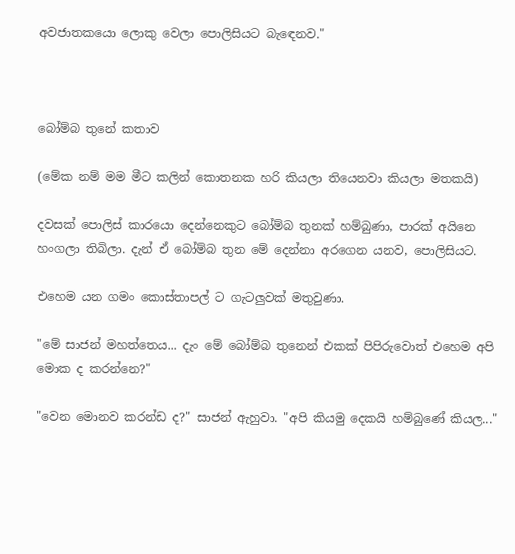අවජාතකයො ලොකු වෙලා පොලිසියට බැඳෙනව."



බෝම්බ තුනේ කතාව

(මේක නම් මම මීට කලින් කොතනක හරි කියලා තියෙනවා කියලා මතකයි)

දවසක් පොලිස් කාරයො දෙන්නෙකුට බෝම්බ තුනක් හම්බුණා, පාරක් අයිනෙ හංගලා තිබිලා. දැන් ඒ බෝම්බ තුන මේ දෙන්නා අරගෙන යනව, පොලිසියට.

එහෙම යන ගමං කොස්තාපල් ට ගැටලුවක් මතුවුණා.

"මේ සාජන් මහත්තෙය... දැං මේ බෝම්බ තුනෙන් එකක් පිපිරුවොත් ‌එහෙම අපි මොක ද කරන්නෙ?"

"වෙන මොනව කරන්ඩ ද?" සාජන් ඇහුවා. "අපි කියමු දෙකයි හම්බුණේ කියල..."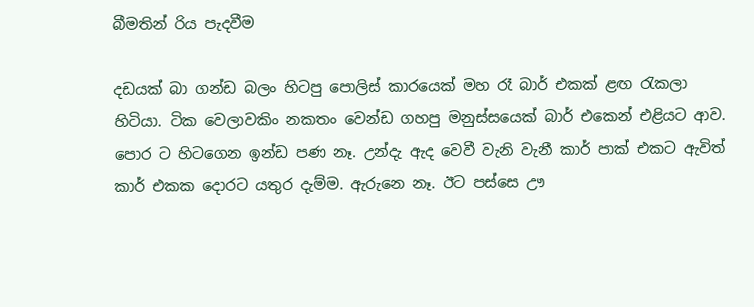බීමතින් රිය පැදවීම

දඩයක් බා ගන්ඩ බලං හිටපු පොලිස් කාරයෙක් මහ රෑ බාර් එකක් ළඟ රැකලා හිටියා. ටික වෙලාවකිං නකතං වෙන්ඩ ගහපු මනුස්සයෙක් බාර් එකෙන් එළියට ආව. පොර ට හිටගෙන ඉන්ඩ පණ නෑ. උන්දැ ඇද වෙවී වැනි වැනී කාර් පාක් එකට ඇවිත් කාර් එකක දොරට යතුර දැම්ම. ඇරුනෙ නෑ. ඊට පස්සෙ ඌ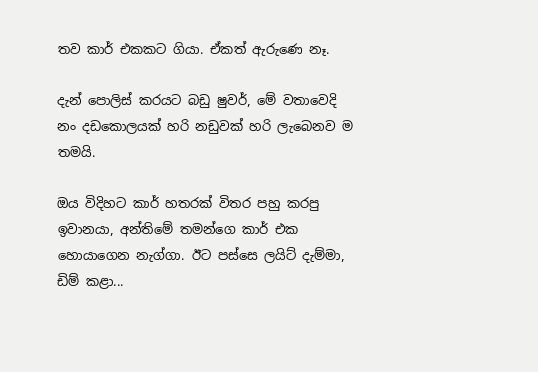තව කාර් එකකට ගියා. ඒකත් ඇරුණෙ නෑ.

දැන් පොලිස් කරයට බඩු ෂුවර්, මේ වතාවෙදි නං දඩකොලයක් හරි නඩුවක් හරි ලැබෙනව ම තමයි.

ඔය විදිහට කාර් හතරක් විතර පහු කරපු ඉවානයා, අන්තිමේ තමන්ගෙ කාර් එක හොයාගෙන නැග්ගා. ඊට පස්සෙ ලයිට් දැම්මා, ඩිම් කළා...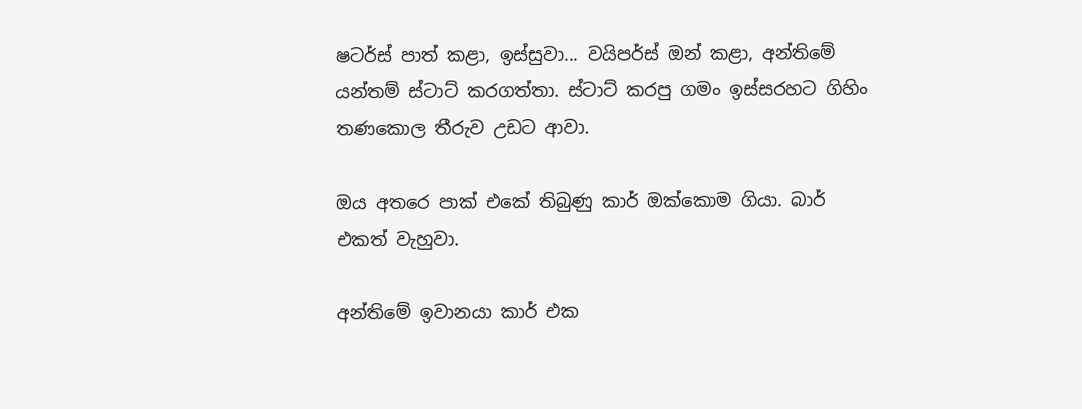ෂටර්ස් පාත් කළා, ඉස්සුවා... වයිපර්ස් ඔන් කළා, අන්තිමේ යන්තම් ස්ටාට් කරගත්තා. ස්ටාට් කරපු ගමං ඉස්සරහට ගිහිං තණකොල තීරුව උඩට ආවා.

ඔය අතරෙ පාක් එකේ තිබුණු කාර් ඔක්කොම ගියා. බාර් එකත් වැහුවා.

අන්තිමේ ඉවානයා කාර් එක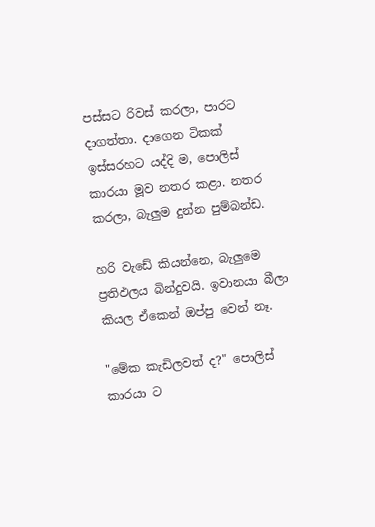පස්සට රිවස් කරලා, පාරට දාගත්තා. දාගෙන ටිකක් ඉස්සරහට යද්දි ම, පොලිස් කාරයා මූව නතර කළා. නතර කරලා, බැලුම දුන්න පුම්බන්ඩ.

හරි වැඩේ කියන්නෙ, බැලුමෙ ප්‍රතිඵලය බින්දුවයි. ඉවානයා බීලා කියල ඒකෙන් ඔප්පු වෙන් නෑ.

"මේක කැඩිලවත් ද?" පොලිස් කාරයා ට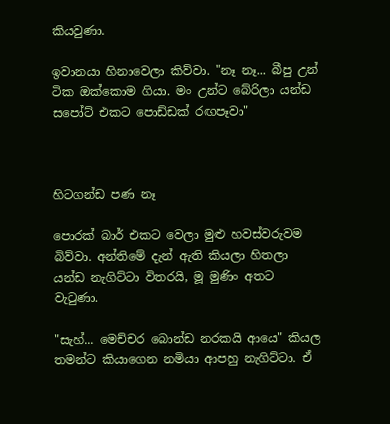කියවුණා.

ඉවානයා හිනාවෙලා කිව්වා. "නෑ නෑ... බීපු උන් ටික ඔක්කොම ගියා. මං උන්ට බේරිලා යන්ඩ සපෝට් එකට පොඩ්ඩක් රඟපෑවා"



හිටගන්ඩ පණ නෑ

පොරක් බාර් එකට වෙලා මුළු හවස්වරුවම බිව්වා. අන්තිමේ දැන් ඇති කියලා හිතලා යන්ඩ නැගිට්ටා විතරයි, මූ මුණිං අතට වැටුණා.

"සැහ්... මෙච්චර බොන්ඩ නරකයි ආයෙ" කියල තමන්ට කියාගෙන නමියා ආපහු නැගිට්ටා. ඒ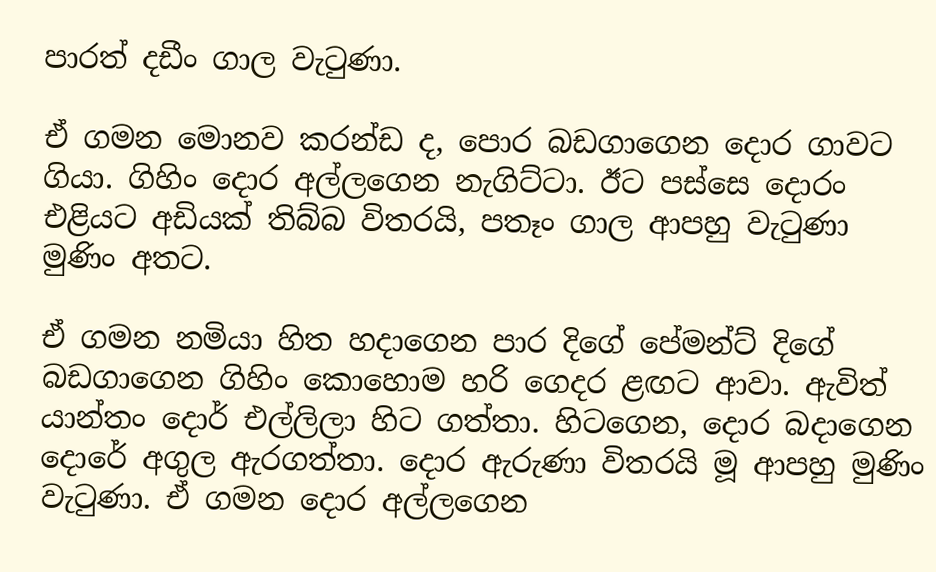පාරත් දඩීං ගාල වැටුණා.

ඒ ගමන මොනව කරන්ඩ ද, පොර බඩගාගෙන දොර ගාවට ගියා. ගිහිං දොර අල්ලගෙන නැගිට්ටා. ඊට පස්සෙ දොරං එළියට අඩියක් තිබ්බ විතරයි, පතෑං ගාල ආපහු වැටුණා මුණිං අතට.

ඒ ගමන නමියා හිත හදාගෙන පාර දිගේ පේමන්ට් දිගේ බඩගාගෙන ගිහිං කොහොම හරි ගෙදර ළඟට ආවා. ඇවිත් යාන්තං දොර් එල්ලිලා හිට ගත්තා. හිටගෙන, දොර බදාගෙන දොරේ අගුල ඇරගත්තා. දොර ඇරුණා විතරයි මූ ආපහු මුණිං වැටුණා. ඒ ගමන දොර අල්ලගෙන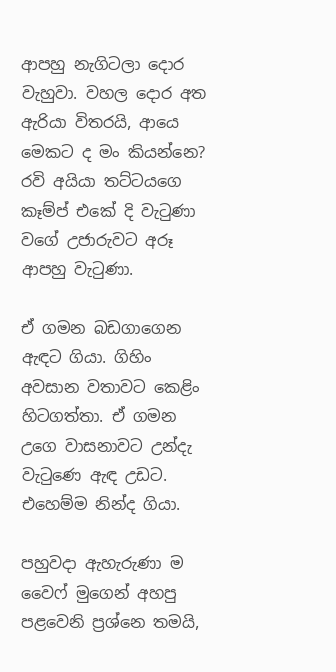ආපහු නැගිටලා දොර වැහුවා. වහල දොර අත ඇරියා විතරයි, ආයෙ මෙකට ද මං කියන්නෙ? රවි අයියා තට්ටයගෙ කෑම්ප් එකේ දි වැටුණා වගේ උජාරුවට අරූ ආපහු වැටුණා.

ඒ ගමන බඩගාගෙන ඇඳට ගියා. ගිහිං අවසාන වතාවට කෙළිං හිටගත්තා. ඒ ගමන උගෙ වාසනාවට උන්දැ වැටුණෙ ඇඳ උඩට. එහෙම්ම නින්ද ගියා.

පහුවදා ඇහැරුණා ම වෛෆ් මුගෙන් අහපු පළවෙනි ප්‍රශ්නෙ තමයි,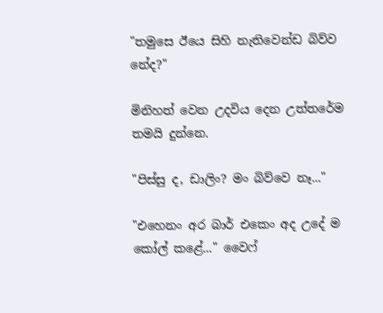"තමුසෙ ඊයෙ සිහි නැතිවෙන්ඩ බිව්ව නේද?"

මිනිහත් වෙන උදවිය දෙන උත්තරේම තමයි දුන්නෙ.

"පිස්සු ද, ඩාලිං? මං බිව්වෙ නෑ..."

"එහෙනං අර බාර් එකෙං අද උදේ ම කෝල් කළේ..." වෛෆ්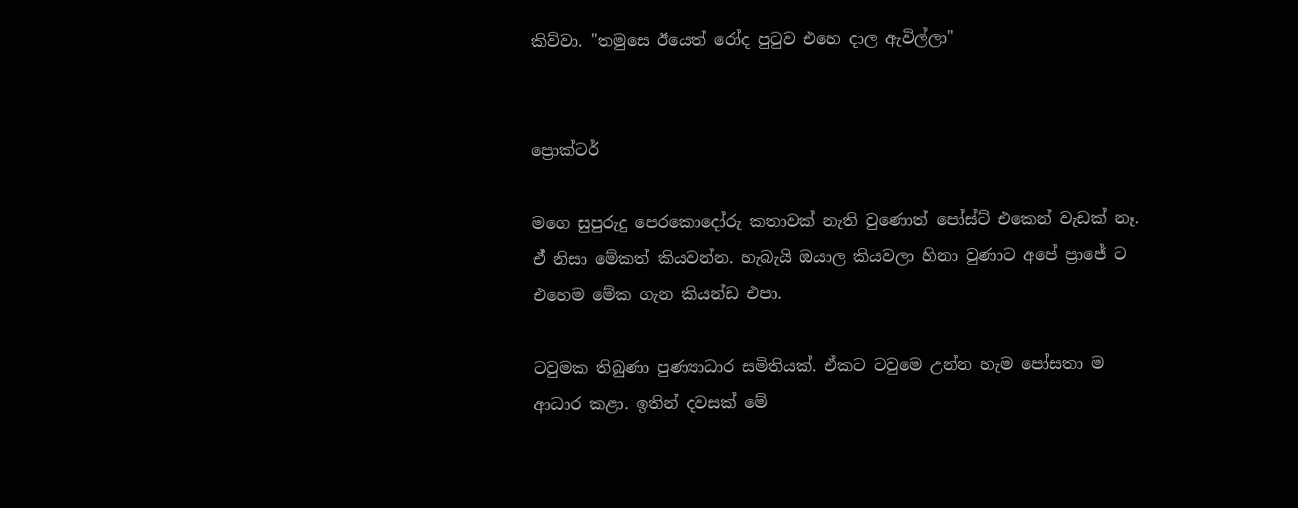කිව්වා. "තමුසෙ ඊයෙත් රෝද පුටුව එහෙ දාල ඇවිල්ලා"


ප්‍රොක්ටර්

මගෙ සුපුරුදු පෙරකොදෝරු කතාවක් නැති වුණොත් පෝස්ට් එකෙන් වැඩක් නෑ. ඒ් නිසා මේකත් කියවන්න. හැබැයි ඔයාල කියවලා හිනා වුණාට අපේ ප්‍රාජේ ට එහෙම මේක ගැන කියන්ඩ එපා.

ටවුමක තිබුණා පුණ්‍යාධාර සමිතියක්. ඒකට ටවුමෙ උන්න හැම පෝසතා ම ආධාර කළා. ඉතින් දවසක් මේ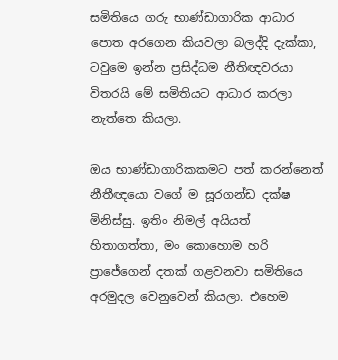සමිතියෙ ගරු භාණ්ඩාගාරික ආධාර පොත අරගෙන කියවලා බලද්දි දැක්කා, ටවුමෙ ඉන්න ප්‍රසිද්ධම නීතිඥවරයා විතරයි මේ සමිතියට ආධාර කරලා නැත්තෙ කියලා.

ඔය භාණ්ඩාගාරිකකමට පත් කරන්නෙත් නීතීඥයො වගේ ම සූරගන්ඩ දක්ෂ මිනිස්සු. ඉතිං නිමල් අයියත් හිතාගත්තා, මං කොහොම හරි ප්‍රාජේගෙන් දතක් ගළවනවා සමිතියෙ අරමුදල වෙනුවෙන් කියලා. එහෙම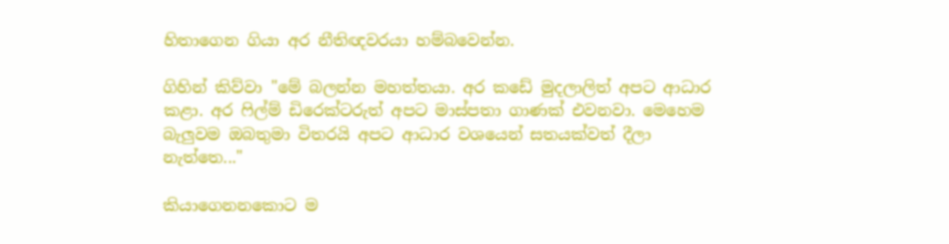හිතාගෙන ගියා අර නීතිඥවරයා හම්බවෙන්න.

ගිහින් කිව්වා "මේ බලන්න මහත්තයා. අර කඩේ මුදලාලිත් අපට ආධාර කළා. අර ෆිල්ම් ඩිරෙක්ටරුත් අපට මාස්පතා ගාණක් එවනවා. මෙහෙම බැලුවම ඔබතුමා විතරයි අපට ආධාර වශයෙන් සතයක්වත් දීලා නැත්තෙ..."

කියාගෙනනකොට ම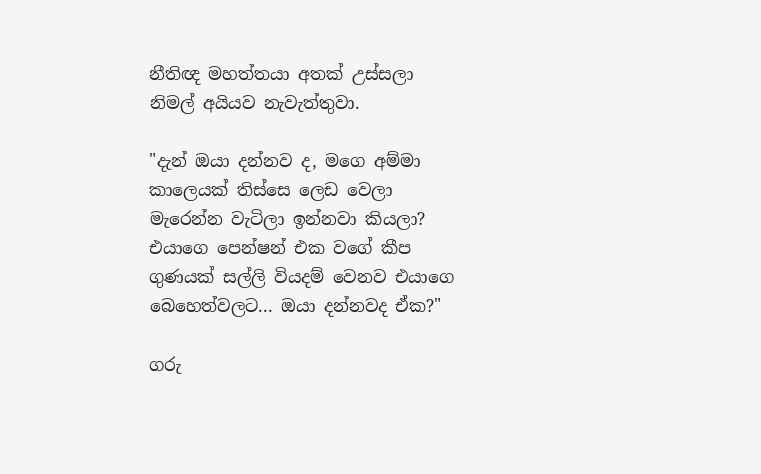නීතිඥ මහත්තයා අතක් උස්සලා නිමල් අයියව නැවැත්තුවා.

"දැන් ඔයා දන්නව ද, මගෙ අම්මා කාලෙයක් තිස්සෙ ලෙඩ වෙලා මැරෙන්න වැටිලා ඉන්නවා කියලා? එයාගෙ පෙන්ෂන් එක වගේ කීප ගුණයක් සල්ලි වියදම් වෙනව එයාගෙ බෙහෙත්වලට... ඔයා දන්නවද ඒක?"

ගරු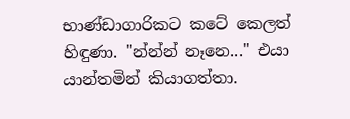භාණ්ඩාගාරිකට කටේ කෙලත් හිඳුණා. "න්න්න් නෑනෙ..." එයා යාන්තමින් කියාගත්තා.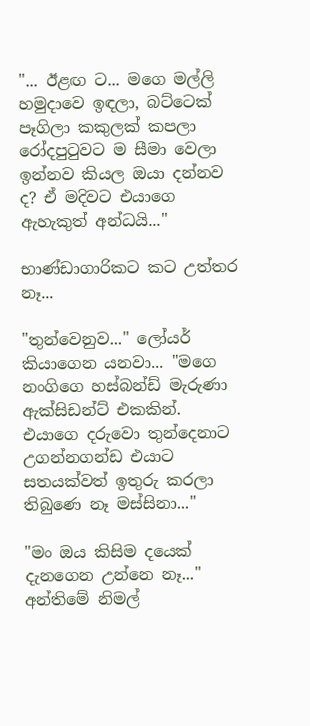"... ඊළඟ ට... මගෙ මල්ලි හමුදාවෙ ඉඳලා, බට්ටෙක් පෑගිලා කකුලක් කපලා රෝදපුටුවට ම සීමා වෙලා ඉන්නව කියල ඔයා දන්නව ද? ඒ මදිවට එයාගෙ ඇහැකුත් අන්ධයි..."

භාණ්ඩාගාරිකට කට උත්තර නෑ...

"තුන්වෙනුව..." ලෝයර් කියාගෙන යනවා... "මගෙ නංගිගෙ හස්බන්ඩ් මැරුණා ඇක්සිඩන්ට් එකකින්. එයාගෙ දරුවො තුන්දෙනාට උගන්නගන්ඩ එයාට සතයක්වත් ඉතුරු කරලා තිබුණෙ නෑ මස්සිනා..."

"මං ඔය කිසිම දයෙක් දැනගෙන උන්නෙ නෑ..." අන්තිමේ නිමල්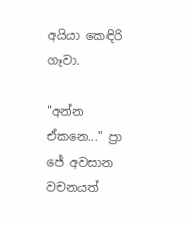අයියා කෙඳිරි ගෑවා.

"අන්න ඒකනෙ..." ප්‍රා ජේ අවසාන වචනයත්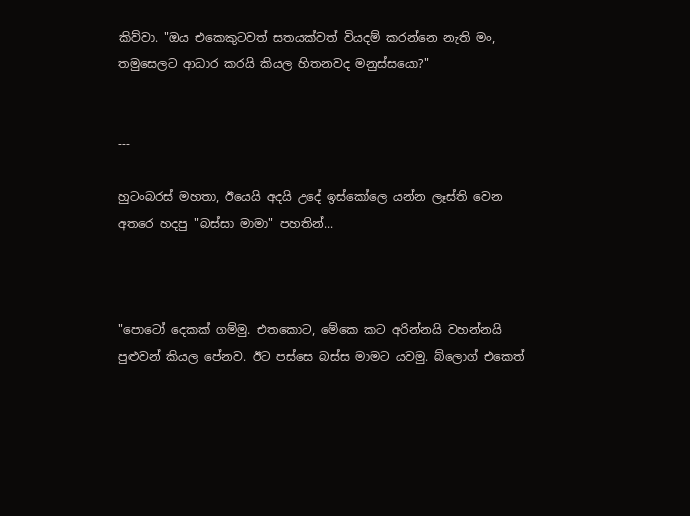කිව්වා. "ඔය එකෙකුටවත් සතයක්වත් වියදම් කරන්නෙ නැති මං, තමුසෙලට ආධාර කරයි කියල හිතනවද මනුස්සයො?"


---

හුටංබරස් මහතා, ඊයෙයි අදයි උදේ ඉස්කෝලෙ යන්න ලෑස්ති වෙන අතරෙ හදපු "බස්සා මාමා" පහතින්...



"පොටෝ දෙකක් ගම්මු. එතකොට, මේකෙ කට අරින්නයි වහන්නයි පුළුවන් කියල පේනව. ඊට පස්සෙ බස්ස මාමට යවමු. බ්ලොග් එකෙත්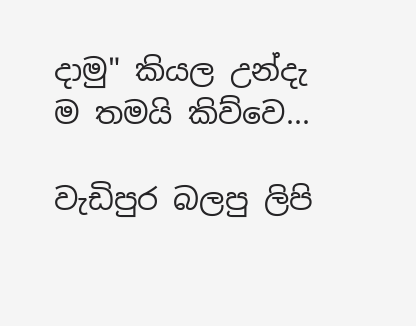දාමු" කියල උන්දැ ම තමයි කිව්වෙ...

වැඩිපුර බලපු ලිපි